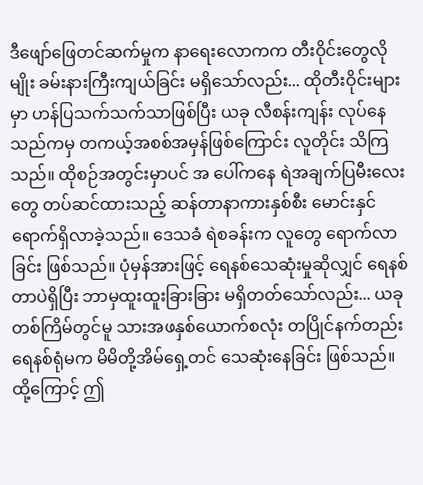ဒီဖျော်ဖြေတင်ဆက်မှုက နာရေးလောကက တီးဝိုင်းတွေလိုမျိုး ခမ်းနားကြီးကျယ်ခြင်း မရှိသော်လည်း... ထိုတီးဝိုင်းများမှာ ဟန်ပြသက်သက်သာဖြစ်ပြီး ယခု လီစန်းကျန်း လုပ်နေသည်ကမှ တကယ့်အစစ်အမှန်ဖြစ်ကြောင်း လူတိုင်း သိကြသည်။ ထိုစဉ်အတွင်းမှာပင် အ ပေါ်ကနေ ရဲအချက်ပြမီးလေးတွေ တပ်ဆင်ထားသည့် ဆန်တာနာကားနှစ်စီး မောင်းနှင်ရောက်ရှိလာခဲ့သည်။ ဒေသခံ ရဲစခန်းက လူတွေ ရောက်လာခြင်း ဖြစ်သည်။ ပုံမှန်အားဖြင့် ရေနစ်သေဆုံးမှုဆိုလျှင် ရေနစ်တာပဲရှိပြီး ဘာမှထူးထူးခြားခြား မရှိတတ်သော်လည်း... ယခုတစ်ကြိမ်တွင်မူ သားအဖနှစ်ယောက်စလုံး တပြိုင်နက်တည်း ရေနစ်ရုံမက မိမိတို့အိမ်ရှေ့တင် သေဆုံးနေခြင်း ဖြစ်သည်။ ထို့ကြောင့် ဤ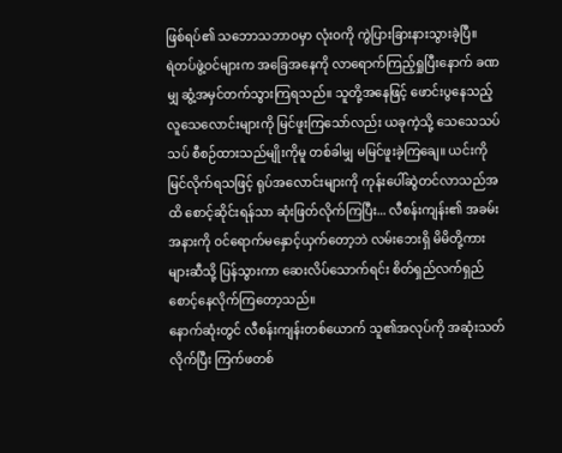ဖြစ်ရပ်၏ သဘောသဘာဝမှာ လုံးဝကို ကွဲပြားခြားနားသွားခဲ့ပြီ။
ရဲတပ်ဖွဲ့ဝင်များက အခြေအနေကို လာရောက်ကြည့်ရှုပြီးနောက် ခဏမျှ ဆွံ့အမှင်တက်သွားကြရသည်။ သူတို့အနေဖြင့် ဖောင်းပွနေသည့် လူသေလောင်းများကို မြင်ဖူးကြသော်လည်း ယခုကဲ့သို့ သေသေသပ်သပ် စီစဉ်ထားသည်မျိုးကိုမူ တစ်ခါမျှ မမြင်ဖူးခဲ့ကြချေ။ ယင်းကို မြင်လိုက်ရသဖြင့် ရုပ်အလောင်းများကို ကုန်းပေါ်ဆွဲတင်လာသည်အထိ စောင့်ဆိုင်းရန်သာ ဆုံးဖြတ်လိုက်ကြပြီး... လီစန်းကျန်း၏ အခမ်းအနားကို ဝင်ရောက်မနှောင့်ယှက်တော့ဘဲ လမ်းဘေးရှိ မိမိတို့ကားများဆီသို့ ပြန်သွားကာ ဆေးလိပ်သောက်ရင်း စိတ်ရှည်လက်ရှည် စောင့်နေလိုက်ကြတော့သည်။
နောက်ဆုံးတွင် လီစန်းကျန်းတစ်ယောက် သူ၏အလုပ်ကို အဆုံးသတ်လိုက်ပြီး ကြက်ဖတစ်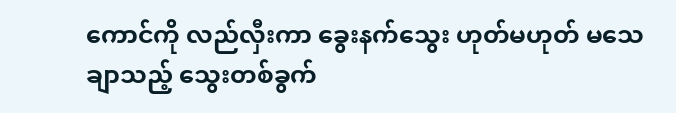ကောင်ကို လည်လှီးကာ ခွေးနက်သွေး ဟုတ်မဟုတ် မသေချာသည့် သွေးတစ်ခွက်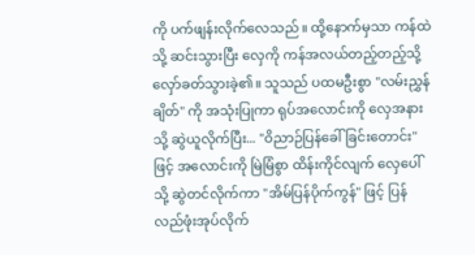ကို ပက်ဖျန်းလိုက်လေသည်။ ထို့နောက်မှသာ ကန်ထဲသို့ ဆင်းသွားပြီး လှေကို ကန်အလယ်တည့်တည့်သို့ လှော်ခတ်သွားခဲ့၏။ သူသည် ပထမဦးစွာ "လမ်းညွှန်ချိတ်" ကို အသုံးပြုကာ ရုပ်အလောင်းကို လှေအနားသို့ ဆွဲယူလိုက်ပြီး... "ဝိညာဉ်ပြန်ခေါ်ခြင်းတောင်း" ဖြင့် အလောင်းကို မြဲမြံစွာ ထိန်းကိုင်လျက် လှေပေါ်သို့ ဆွဲတင်လိုက်ကာ "အိမ်ပြန်ပိုက်ကွန်" ဖြင့် ပြန်လည်ဖုံးအုပ်လိုက်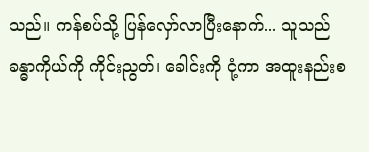သည်။ ကန်စပ်သို့ ပြန်လှော်လာပြီးနောက်... သူသည် ခန္ဓာကိုယ်ကို ကိုင်းညွတ်၊ ခေါင်းကို ငုံ့ကာ အထူးနည်းစ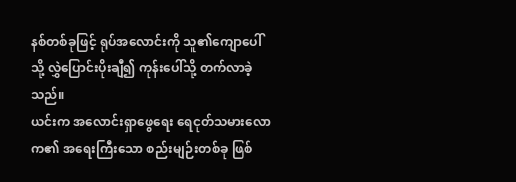နစ်တစ်ခုဖြင့် ရုပ်အလောင်းကို သူ၏ကျောပေါ်သို့ လွှဲပြောင်းပိုးချီ၍ ကုန်းပေါ်သို့ တက်လာခဲ့သည်။
ယင်းက အလောင်းရှာဖွေရေး ရေငုတ်သမားလောက၏ အရေးကြီးသော စည်းမျဉ်းတစ်ခု ဖြစ်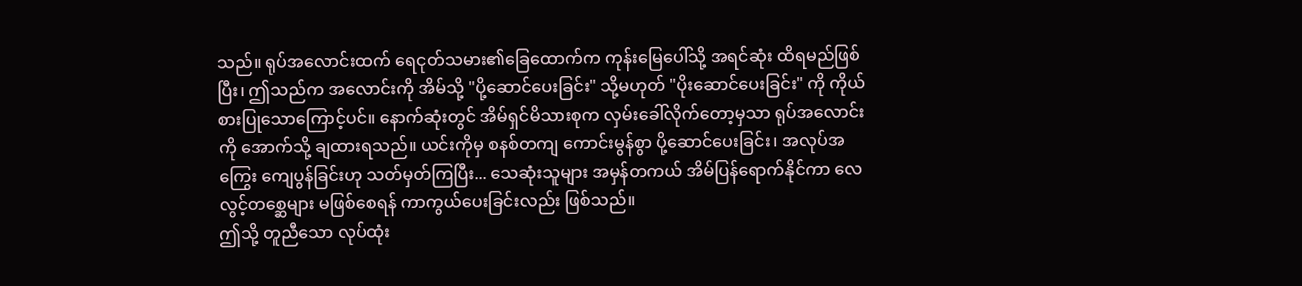သည်။ ရုပ်အလောင်းထက် ရေငုတ်သမား၏ခြေထောက်က ကုန်းမြေပေါ်သို့ အရင်ဆုံး ထိရမည်ဖြစ်ပြီး၊ ဤသည်က အလောင်းကို အိမ်သို့ "ပို့ဆောင်ပေးခြင်း" သို့မဟုတ် "ပိုးဆောင်ပေးခြင်း" ကို ကိုယ်စားပြုသောကြောင့်ပင်။ နောက်ဆုံးတွင် အိမ်ရှင်မိသားစုက လှမ်းခေါ်လိုက်တော့မှသာ ရုပ်အလောင်းကို အောက်သို့ ချထားရသည်။ ယင်းကိုမှ စနစ်တကျ ကောင်းမွန်စွာ ပို့ဆောင်ပေးခြင်း၊ အလုပ်အကြွေး ကျေပွန်ခြင်းဟု သတ်မှတ်ကြပြီး... သေဆုံးသူများ အမှန်တကယ် အိမ်ပြန်ရောက်နိုင်ကာ လေလွင့်တစ္ဆေများ မဖြစ်စေရန် ကာကွယ်ပေးခြင်းလည်း ဖြစ်သည်။
ဤသို့ တူညီသော လုပ်ထုံး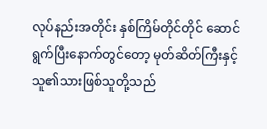လုပ်နည်းအတိုင်း နှစ်ကြိမ်တိုင်တိုင် ဆောင်ရွက်ပြီးနောက်တွင်တော့ မုတ်ဆိတ်ကြီးနှင့် သူ၏သားဖြစ်သူတို့သည်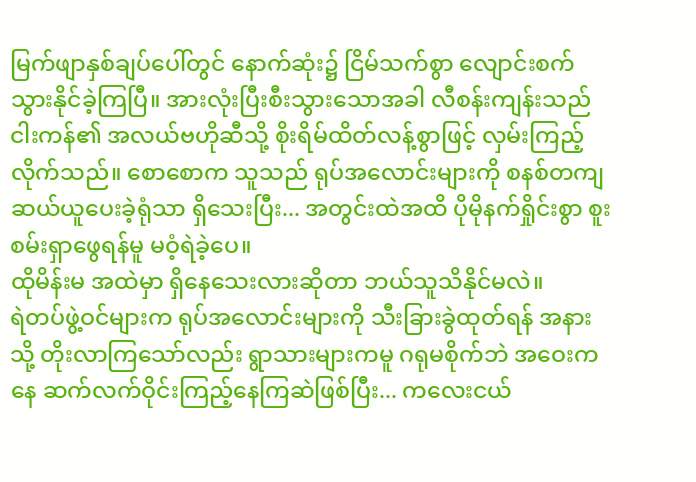မြက်ဖျာနှစ်ချပ်ပေါ်တွင် နောက်ဆုံး၌ ငြိမ်သက်စွာ လျောင်းစက်သွားနိုင်ခဲ့ကြပြီ။ အားလုံးပြီးစီးသွားသောအခါ လီစန်းကျန်းသည် ငါးကန်၏ အလယ်ဗဟိုဆီသို့ စိုးရိမ်ထိတ်လန့်စွာဖြင့် လှမ်းကြည့်လိုက်သည်။ စောစောက သူသည် ရုပ်အလောင်းများကို စနစ်တကျ ဆယ်ယူပေးခဲ့ရုံသာ ရှိသေးပြီး... အတွင်းထဲအထိ ပိုမိုနက်ရှိုင်းစွာ စူးစမ်းရှာဖွေရန်မူ မဝံ့ရဲခဲ့ပေ။
ထိုမိန်းမ အထဲမှာ ရှိနေသေးလားဆိုတာ ဘယ်သူသိနိုင်မလဲ။
ရဲတပ်ဖွဲ့ဝင်များက ရုပ်အလောင်းများကို သီးခြားခွဲထုတ်ရန် အနားသို့ တိုးလာကြသော်လည်း ရွာသားများကမူ ဂရုမစိုက်ဘဲ အဝေးကနေ ဆက်လက်ဝိုင်းကြည့်နေကြဆဲဖြစ်ပြီး... ကလေးငယ်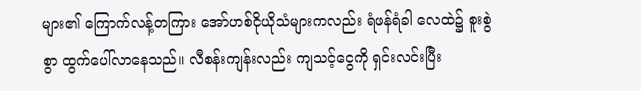များ၏ ကြောက်လန့်တကြား အော်ဟစ်ငိုယိုသံများကလည်း ရံဖန်ရံခါ လေထဲ၌ စူးစွဲစွာ ထွက်ပေါ်လာနေသည်။ လီစန်းကျန်းလည်း ကျသင့်ငွေကို ရှင်းလင်းပြီး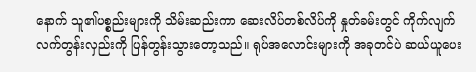နောက် သူ၏ပစ္စည်းများကို သိမ်းဆည်းကာ ဆေးလိပ်တစ်လိပ်ကို နှုတ်ခမ်းတွင် ကိုက်လျက် လက်တွန်းလှည်းကို ပြန်တွန်းသွားတော့သည်။ ရုပ်အလောင်းများကို အခုတင်ပဲ ဆယ်ယူပေး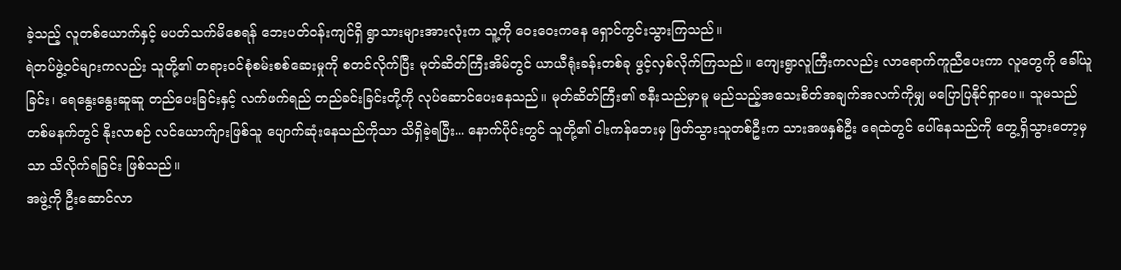ခဲ့သည့် လူတစ်ယောက်နှင့် မပတ်သက်မိစေရန် ဘေးပတ်ဝန်းကျင်ရှိ ရွာသားများအားလုံးက သူ့ကို ဝေးဝေးကနေ ရှောင်ကွင်းသွားကြသည်။
ရဲတပ်ဖွဲ့ဝင်များကလည်း သူတို့၏ တရားဝင်စုံစမ်းစစ်ဆေးမှုကို စတင်လိုက်ပြီး မုတ်ဆိတ်ကြီးအိမ်တွင် ယာယီရုံးခန်းတစ်ခု ဖွင့်လှစ်လိုက်ကြသည်။ ကျေးရွာလူကြီးကလည်း လာရောက်ကူညီပေးကာ လူတွေကို ခေါ်ယူခြင်း၊ ရေနွေးနွေးဆူဆူ တည်ပေးခြင်းနှင့် လက်ဖက်ရည် တည်ခင်းခြင်းတို့ကို လုပ်ဆောင်ပေးနေသည်။ မုတ်ဆိတ်ကြီး၏ ဇနီးသည်မှာမူ မည်သည့်အသေးစိတ်အချက်အလက်ကိုမျှ မပြောပြနိုင်ရှာပေ။ သူမသည် တစ်မနက်တွင် နိုးလာစဉ် လင်ယောက်ျားဖြစ်သူ ပျောက်ဆုံးနေသည်ကိုသာ သိရှိခဲ့ရပြီး... နောက်ပိုင်းတွင် သူတို့၏ ငါးကန်ဘေးမှ ဖြတ်သွားသူတစ်ဦးက သားအဖနှစ်ဦး ရေထဲတွင် ပေါ်နေသည်ကို တွေ့ရှိသွားတော့မှသာ သိလိုက်ရခြင်း ဖြစ်သည်။
အဖွဲ့ကို ဦးဆောင်လာ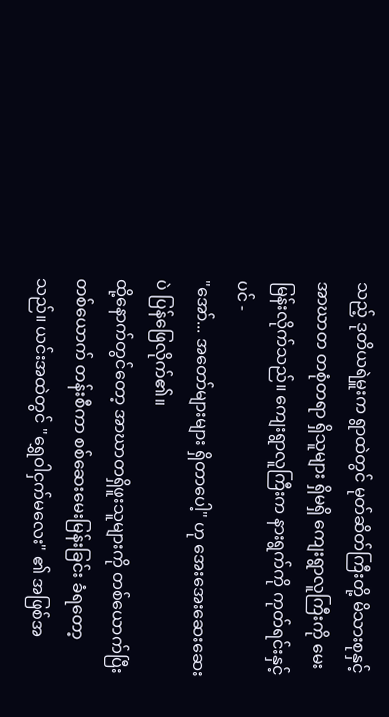သည့် ဒုတိယရဲမှူးက ရွာထဲတွင် မုတ်ဆိတ်ကြီးတို့ မိသားစုနှင့် အာဃာတ တစုံတရာ ရှိသူများ ရှိမရှိ ကျေးရွာလူကြီးကို မေးမြန်းလိုက်သည်။ ကျေးရွာလူကြီးက နားရွက်ကို ကုတ်ရင်းနှင့်ပင် -
"အော်... အတော်များများ ရှိတာပေါ့" ဟု အေးအေးဆေးဆေးပဲ ပြန်ဖြေလိုက်၏။
ထို့နောက်တွင်တော့ အာဃာတရှိဖူးသူများကို တစ်ယောက်ပြီးတစ်ယောက် တန်းစီကာ စစ်ဆေးမေးမြန်းခြင်း ခံရတော့သည်။ ယင်းအထဲတွင် "ရွှေဝါငှက်မလေး" ၏ အဖြစ်အ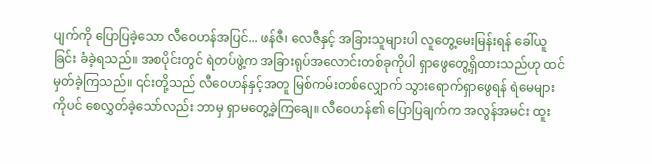ပျက်ကို ပြောပြခဲ့သော လီဝေဟန်အပြင်... ဖန်ဇီ၊ လေဇီနှင့် အခြားသူများပါ လူတွေ့မေးမြန်းရန် ခေါ်ယူခြင်း ခံခဲ့ရသည်။ အစပိုင်းတွင် ရဲတပ်ဖွဲ့က အခြားရုပ်အလောင်းတစ်ခုကိုပါ ရှာဖွေတွေ့ရှိထားသည်ဟု ထင်မှတ်ခဲ့ကြသည်။ ၎င်းတို့သည် လီဝေဟန်နှင့်အတူ မြစ်ကမ်းတစ်လျှောက် သွားရောက်ရှာဖွေရန် ရဲမေများကိုပင် စေလွှတ်ခဲ့သော်လည်း ဘာမှ ရှာမတွေ့ခဲ့ကြချေ။ လီဝေဟန်၏ ပြောပြချက်က အလွန်အမင်း ထူး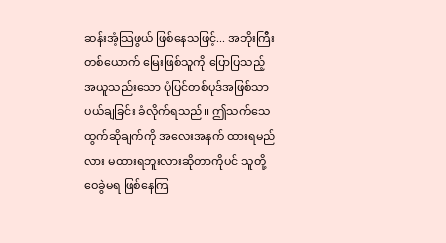ဆန်းအံ့သြဖွယ် ဖြစ်နေသဖြင့်... အဘိုးကြီးတစ်ယောက် မြေးဖြစ်သူကို ပြောပြသည့် အယူသည်းသော ပုံပြင်တစ်ပုဒ်အဖြစ်သာ ပယ်ချခြင်း ခံလိုက်ရသည်။ ဤသက်သေထွက်ဆိုချက်ကို အလေးအနက် ထားရမည်လား မထားရဘူးလားဆိုတာကိုပင် သူတို့ ဝေခွဲမရ ဖြစ်နေကြ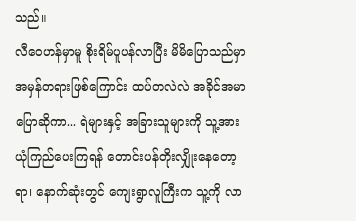သည်။
လီဝေဟန်မှာမူ စိုးရိမ်ပူပန်လာပြီး မိမိပြောသည်မှာ အမှန်တရားဖြစ်ကြောင်း ထပ်တလဲလဲ အခိုင်အမာ ပြောဆိုကာ... ရဲများနှင့် အခြားသူများကို သူ့အား ယုံကြည်ပေးကြရန် တောင်းပန်တိုးလျှိုးနေတော့ရာ၊ နောက်ဆုံးတွင် ကျေးရွာလူကြီးက သူ့ကို လာ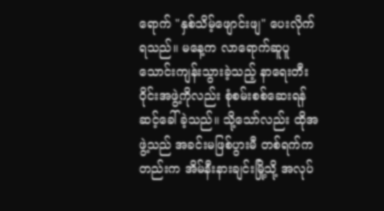ရောက် "နှစ်သိမ့်ဖျောင်းဖျ" ပေးလိုက်ရသည်။ မနေ့က လာရောက်ဆူပူသောင်းကျန်းသွားခဲ့သည့် နာရေးတီးဝိုင်းအဖွဲ့ကိုလည်း စုံစမ်းစစ်ဆေးရန် ဆင့်ခေါ်ခဲ့သည်။ သို့သော်လည်း ထိုအဖွဲ့သည် အခင်းမဖြစ်ပွားမီ တစ်ရက်ကတည်းက အိမ်နီးနားချင်းမြို့သို့ အလုပ်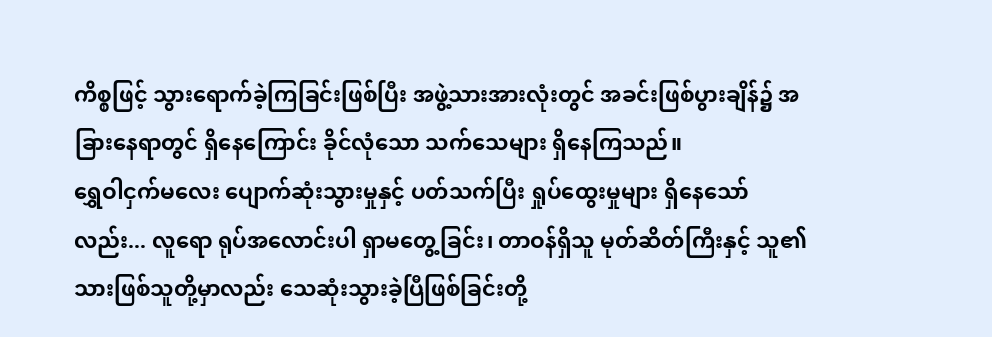ကိစ္စဖြင့် သွားရောက်ခဲ့ကြခြင်းဖြစ်ပြီး အဖွဲ့သားအားလုံးတွင် အခင်းဖြစ်ပွားချိန်၌ အခြားနေရာတွင် ရှိနေကြောင်း ခိုင်လုံသော သက်သေများ ရှိနေကြသည်။
ရွှေဝါငှက်မလေး ပျောက်ဆုံးသွားမှုနှင့် ပတ်သက်ပြီး ရှုပ်ထွေးမှုများ ရှိနေသော်လည်း... လူရော ရုပ်အလောင်းပါ ရှာမတွေ့ခြင်း၊ တာဝန်ရှိသူ မုတ်ဆိတ်ကြီးနှင့် သူ၏သားဖြစ်သူတို့မှာလည်း သေဆုံးသွားခဲ့ပြီဖြစ်ခြင်းတို့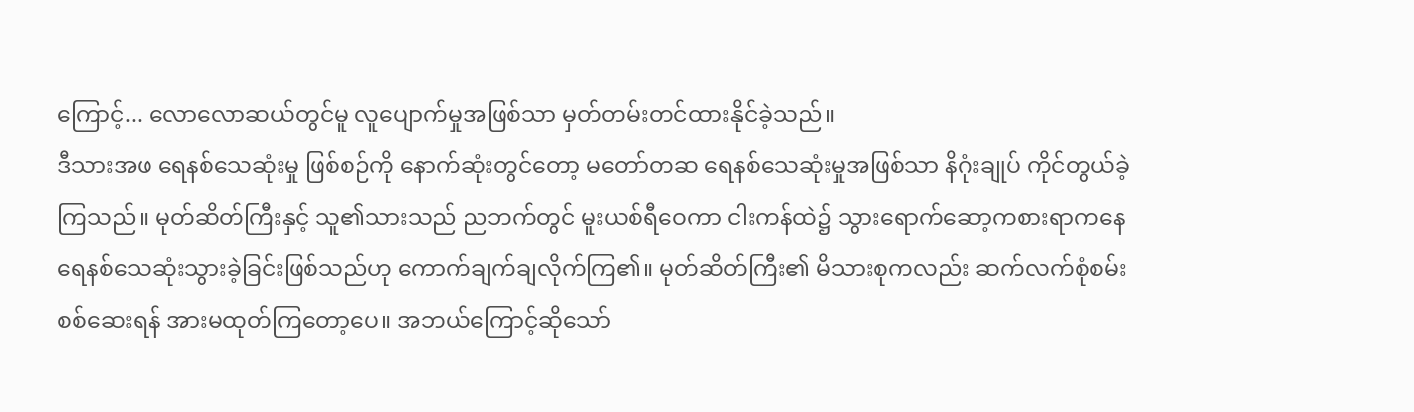ကြောင့်... လောလောဆယ်တွင်မူ လူပျောက်မှုအဖြစ်သာ မှတ်တမ်းတင်ထားနိုင်ခဲ့သည်။
ဒီသားအဖ ရေနစ်သေဆုံးမှု ဖြစ်စဉ်ကို နောက်ဆုံးတွင်တော့ မတော်တဆ ရေနစ်သေဆုံးမှုအဖြစ်သာ နိဂုံးချုပ် ကိုင်တွယ်ခဲ့ကြသည်။ မုတ်ဆိတ်ကြီးနှင့် သူ၏သားသည် ညဘက်တွင် မူးယစ်ရီဝေကာ ငါးကန်ထဲ၌ သွားရောက်ဆော့ကစားရာကနေ ရေနစ်သေဆုံးသွားခဲ့ခြင်းဖြစ်သည်ဟု ကောက်ချက်ချလိုက်ကြ၏။ မုတ်ဆိတ်ကြီး၏ မိသားစုကလည်း ဆက်လက်စုံစမ်းစစ်ဆေးရန် အားမထုတ်ကြတော့ပေ။ အဘယ်ကြောင့်ဆိုသော်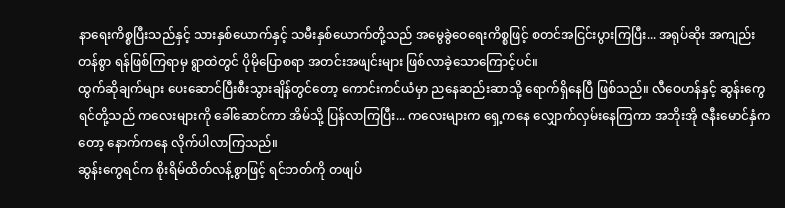နာရေးကိစ္စပြီးသည်နှင့် သားနှစ်ယောက်နှင့် သမီးနှစ်ယောက်တို့သည် အမွေခွဲဝေရေးကိစ္စဖြင့် စတင်အငြင်းပွားကြပြီး... အရုပ်ဆိုး အကျည်းတန်စွာ ရန်ဖြစ်ကြရာမှ ရွာထဲတွင် ပိုမိုပြောစရာ အတင်းအဖျင်းများ ဖြစ်လာခဲ့သောကြောင့်ပင်။
ထွက်ဆိုချက်များ ပေးဆောင်ပြီးစီးသွားချိန်တွင်တော့ ကောင်းကင်ယံမှာ ညနေဆည်းဆာသို့ ရောက်ရှိနေပြီ ဖြစ်သည်။ လီဝေဟန်နှင့် ဆွန်းကွေရင်တို့သည် ကလေးများကို ခေါ်ဆောင်ကာ အိမ်သို့ ပြန်လာကြပြီး... ကလေးများက ရှေ့ကနေ လျှောက်လှမ်းနေကြကာ အဘိုးအို ဇနီးမောင်နှံကတော့ နောက်ကနေ လိုက်ပါလာကြသည်။
ဆွန်းကွေရင်က စိုးရိမ်ထိတ်လန့်စွာဖြင့် ရင်ဘတ်ကို တဖျပ်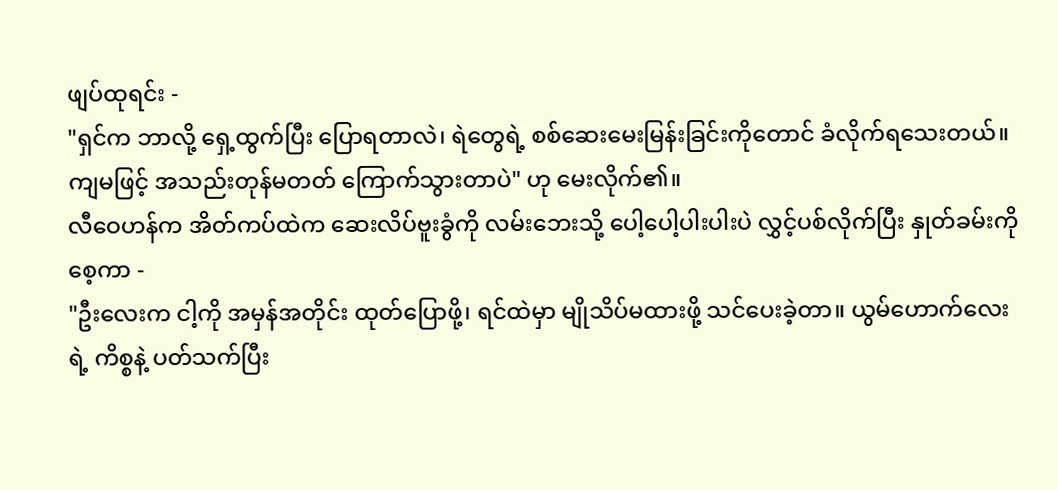ဖျပ်ထုရင်း -
"ရှင်က ဘာလို့ ရှေ့ထွက်ပြီး ပြောရတာလဲ၊ ရဲတွေရဲ့ စစ်ဆေးမေးမြန်းခြင်းကိုတောင် ခံလိုက်ရသေးတယ်။ ကျမဖြင့် အသည်းတုန်မတတ် ကြောက်သွားတာပဲ" ဟု မေးလိုက်၏။
လီဝေဟန်က အိတ်ကပ်ထဲက ဆေးလိပ်ဗူးခွံကို လမ်းဘေးသို့ ပေါ့ပေါ့ပါးပါးပဲ လွှင့်ပစ်လိုက်ပြီး နှုတ်ခမ်းကို စေ့ကာ -
"ဦးလေးက ငါ့ကို အမှန်အတိုင်း ထုတ်ပြောဖို့၊ ရင်ထဲမှာ မျိုသိပ်မထားဖို့ သင်ပေးခဲ့တာ။ ယွမ်ဟောက်လေးရဲ့ ကိစ္စနဲ့ ပတ်သက်ပြီး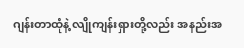ဂျန်းတာထုံနဲ့ လျိုကျန်းရှားတို့လည်း အနည်းအ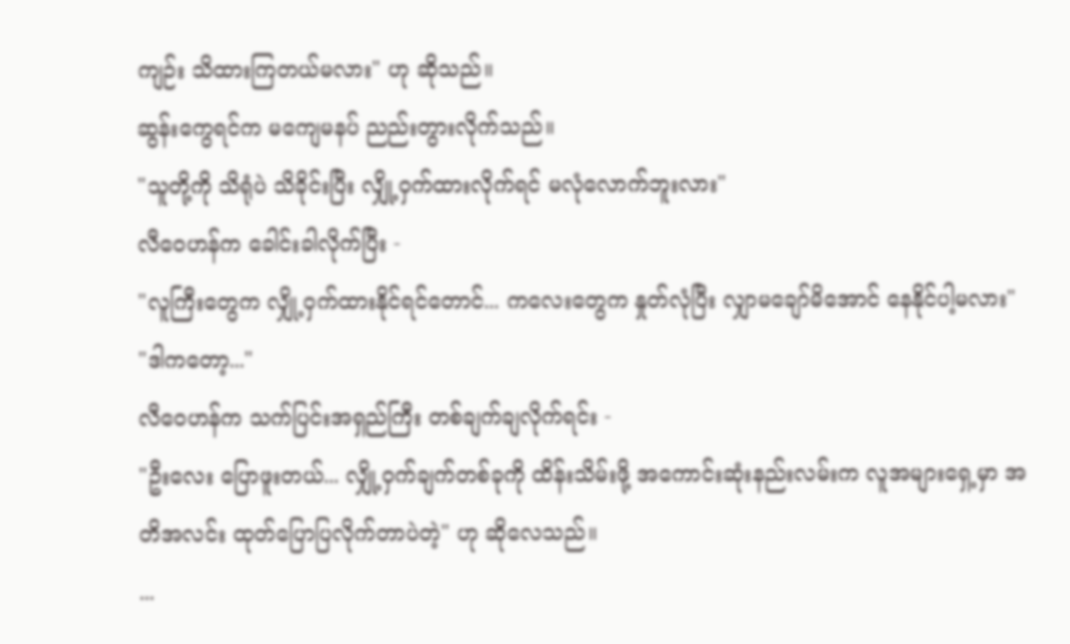ကျဉ်း သိထားကြတယ်မလား" ဟု ဆိုသည်။
ဆွန်းကွေရင်က မကျေမနပ် ညည်းတွားလိုက်သည်။
"သူတို့ကို သိရုံပဲ သိခိုင်းပြီး လျှို့ဝှက်ထားလိုက်ရင် မလုံလောက်ဘူးလား"
လီဝေဟန်က ခေါင်းခါလိုက်ပြီး -
"လူကြီးတွေက လျှို့ဝှက်ထားနိုင်ရင်တောင်... ကလေးတွေက နှုတ်လုံပြီး လျှာမချော်မိအောင် နေနိုင်ပါ့မလား"
"ဒါကတော့..."
လီဝေဟန်က သက်ပြင်းအရှည်ကြီး တစ်ချက်ချလိုက်ရင်း -
"ဦးလေး ပြောဖူးတယ်... လျှို့ဝှက်ချက်တစ်ခုကို ထိန်းသိမ်းဖို့ အကောင်းဆုံးနည်းလမ်းက လူအများရှေ့မှာ အတိအလင်း ထုတ်ပြောပြလိုက်တာပဲတဲ့" ဟု ဆိုလေသည်။
...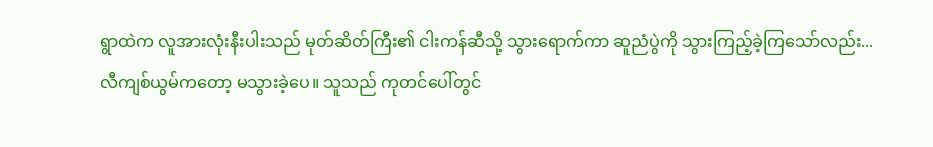ရွာထဲက လူအားလုံးနီးပါးသည် မုတ်ဆိတ်ကြီး၏ ငါးကန်ဆီသို့ သွားရောက်ကာ ဆူညံပွဲကို သွားကြည့်ခဲ့ကြသော်လည်း... လီကျစ်ယွမ်ကတော့ မသွားခဲ့ပေ။ သူသည် ကုတင်ပေါ်တွင်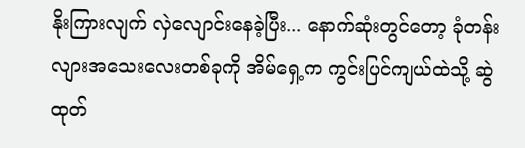နိုးကြားလျက် လှဲလျောင်းနေခဲ့ပြီး... နောက်ဆုံးတွင်တော့ ခုံတန်းလျားအသေးလေးတစ်ခုကို အိမ်ရှေ့က ကွင်းပြင်ကျယ်ထဲသို့ ဆွဲထုတ်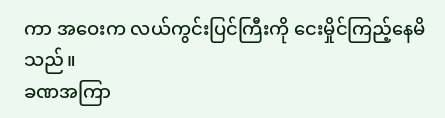ကာ အဝေးက လယ်ကွင်းပြင်ကြီးကို ငေးမှိုင်ကြည့်နေမိသည်။
ခဏအကြာ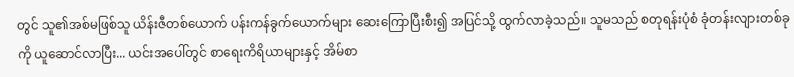တွင် သူ၏အစ်မဖြစ်သူ ယိန်းဇီတစ်ယောက် ပန်းကန်ခွက်ယောက်များ ဆေးကြောပြီးစီး၍ အပြင်သို့ ထွက်လာခဲ့သည်။ သူမသည် စတုရန်းပုံစံ ခုံတန်းလျားတစ်ခုကို ယူဆောင်လာပြီး... ယင်းအပေါ်တွင် စာရေးကိရိယာများနှင့် အိမ်စာ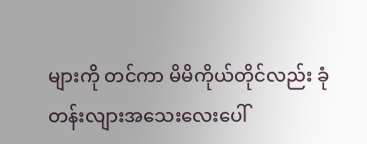များကို တင်ကာ မိမိကိုယ်တိုင်လည်း ခုံတန်းလျားအသေးလေးပေါ်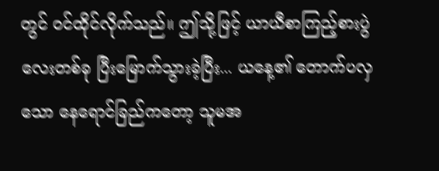တွင် ဝင်ထိုင်လိုက်သည်။ ဤသို့ဖြင့် ယာယီစာကြည့်စားပွဲလေးတစ်ခု ပြီးမြောက်သွားခဲ့ပြီး... ယနေ့၏ တောက်ပလှသော နေရောင်ခြည်ကတော့ သူမအ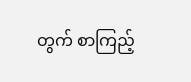တွက် စာကြည့်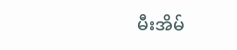မီးအိမ်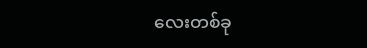လေးတစ်ခု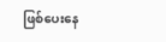ဖြစ်ပေးနေ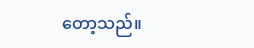တော့သည်။